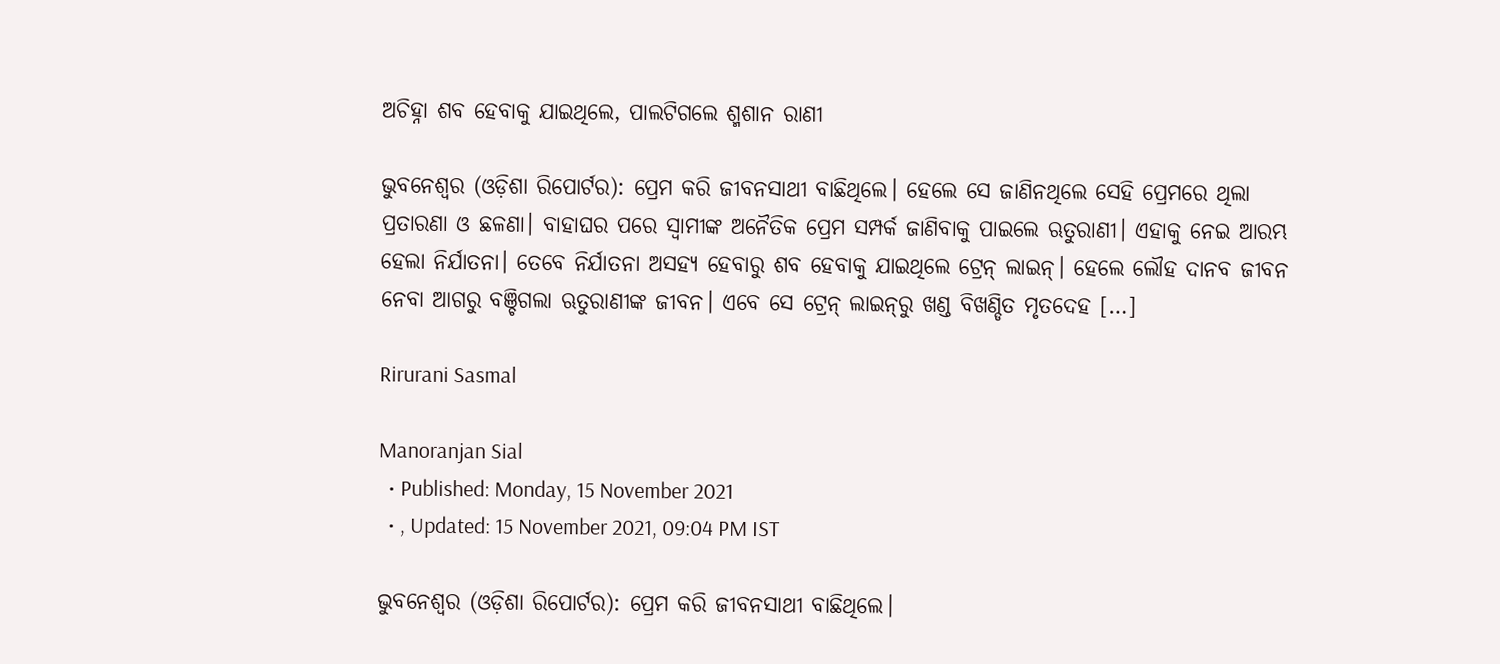ଅଚିହ୍ନା ଶବ ହେବାକୁ ଯାଇଥିଲେ, ପାଲଟିଗଲେ ଶ୍ମଶାନ ରାଣୀ

ଭୁବନେଶ୍ୱର (ଓଡ଼ିଶା ରିପୋର୍ଟର): ପ୍ରେମ କରି ଜୀବନସାଥୀ ବାଛିଥିଲେ। ହେଲେ ସେ ଜାଣିନଥିଲେ ସେହି ପ୍ରେମରେ ଥିଲା ପ୍ରତାରଣା ଓ ଛଳଣା। ବାହାଘର ପରେ ସ୍ୱାମୀଙ୍କ ଅନୈତିକ ପ୍ରେମ ସମ୍ପର୍କ ଜାଣିବାକୁ ପାଇଲେ ଋତୁରାଣୀ। ଏହାକୁ ନେଇ ଆରମ୍ଭ ହେଲା ନିର୍ଯାତନା। ତେବେ ନିର୍ଯାତନା ଅସହ୍ୟ ହେବାରୁ ଶବ ହେବାକୁ ଯାଇଥିଲେ ଟ୍ରେନ୍‌ ଲାଇନ୍‌। ହେଲେ ଲୌହ ଦାନବ ଜୀବନ ନେବା ଆଗରୁ ବଞ୍ଚିଗଲା ଋତୁରାଣୀଙ୍କ ଜୀବନ। ଏବେ ସେ ଟ୍ରେନ୍‌ ଲାଇନ୍‌ରୁ ଖଣ୍ଡ ବିଖଣ୍ଡିତ ମୃତଦେହ […]

Rirurani Sasmal

Manoranjan Sial
  • Published: Monday, 15 November 2021
  • , Updated: 15 November 2021, 09:04 PM IST

ଭୁବନେଶ୍ୱର (ଓଡ଼ିଶା ରିପୋର୍ଟର): ପ୍ରେମ କରି ଜୀବନସାଥୀ ବାଛିଥିଲେ।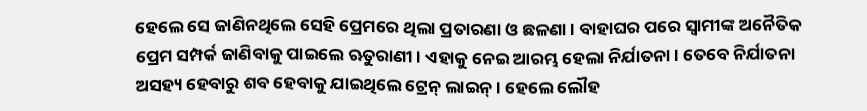ହେଲେ ସେ ଜାଣିନଥିଲେ ସେହି ପ୍ରେମରେ ଥିଲା ପ୍ରତାରଣା ଓ ଛଳଣା। ବାହାଘର ପରେ ସ୍ୱାମୀଙ୍କ ଅନୈତିକ ପ୍ରେମ ସମ୍ପର୍କ ଜାଣିବାକୁ ପାଇଲେ ଋତୁରାଣୀ। ଏହାକୁ ନେଇ ଆରମ୍ଭ ହେଲା ନିର୍ଯାତନା। ତେବେ ନିର୍ଯାତନା ଅସହ୍ୟ ହେବାରୁ ଶବ ହେବାକୁ ଯାଇଥିଲେ ଟ୍ରେନ୍‌ ଲାଇନ୍‌। ହେଲେ ଲୌହ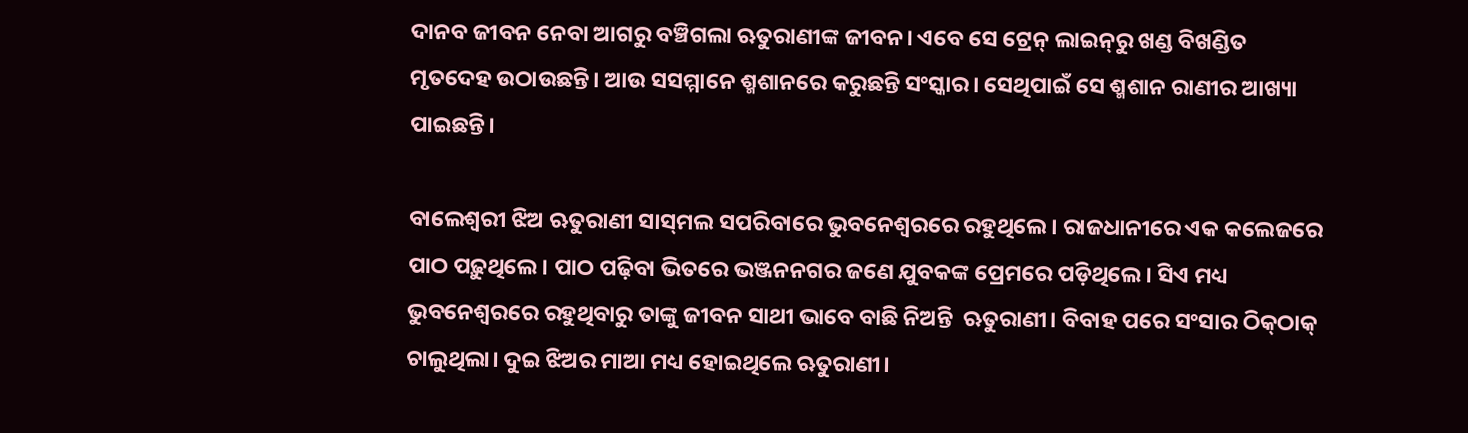ଦାନବ ଜୀବନ ନେବା ଆଗରୁ ବଞ୍ଚିଗଲା ଋତୁରାଣୀଙ୍କ ଜୀବନ। ଏବେ ସେ ଟ୍ରେନ୍‌ ଲାଇନ୍‌ରୁ ଖଣ୍ଡ ବିଖଣ୍ଡିତ ମୃତଦେହ ଉଠାଉଛନ୍ତି। ଆଉ ସସମ୍ମାନେ ଶ୍ମଶାନରେ କରୁଛନ୍ତି ସଂସ୍କାର। ସେଥିପାଇଁ ସେ ଶ୍ମଶାନ ରାଣୀର ଆଖ୍ୟା ପାଇଛନ୍ତି।

ବାଲେଶ୍ୱରୀ ଝିଅ ଋତୁରାଣୀ ସାସ୍‌ମଲ ସପରିବାରେ ଭୁବନେଶ୍ୱରରେ ରହୁଥିଲେ। ରାଜଧାନୀରେ ଏକ କଲେଜରେ ପାଠ ପଢ଼ୁଥିଲେ। ପାଠ ପଢ଼ିବା ଭିତରେ ଭଞ୍ଜନନଗର ଜଣେ ଯୁବକଙ୍କ ପ୍ରେମରେ ପଡ଼ିଥିଲେ। ସିଏ ମଧ୍ୟ ଭୁବନେଶ୍ୱରରେ ରହୁଥିବାରୁ ତାଙ୍କୁ ଜୀବନ ସାଥୀ ଭାବେ ବାଛି ନିଅନ୍ତି  ଋତୁରାଣୀ। ବିବାହ ପରେ ସଂସାର ଠିକ୍‌ଠାକ୍‌ ଚାଲୁଥିଲା। ଦୁଇ ଝିଅର ମାଆ ମଧ୍ୟ ହୋଇଥିଲେ ଋତୁରାଣୀ।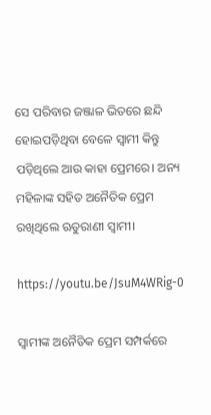ସେ ପରିବାର ଜଞ୍ଜାଳ ଭିତରେ ଛନ୍ଦି ହୋଇପଡ଼ିଥିବା ବେଳେ ସ୍ୱାମୀ କିନ୍ତୁ ପଡ଼ିଥିଲେ ଆଉ କାହା ପ୍ରେମରେ। ଅନ୍ୟ ମହିଳାଙ୍କ ସହିତ ଅନୈତିକ ପ୍ରେମ ରଖିଥିଲେ ଋତୁରାଣୀ ସ୍ୱାମୀ।

https://youtu.be/JsuM4WRig-0

ସ୍ୱାମୀଙ୍କ ଅନୈତିକ ପ୍ରେମ ସମ୍ପର୍କରେ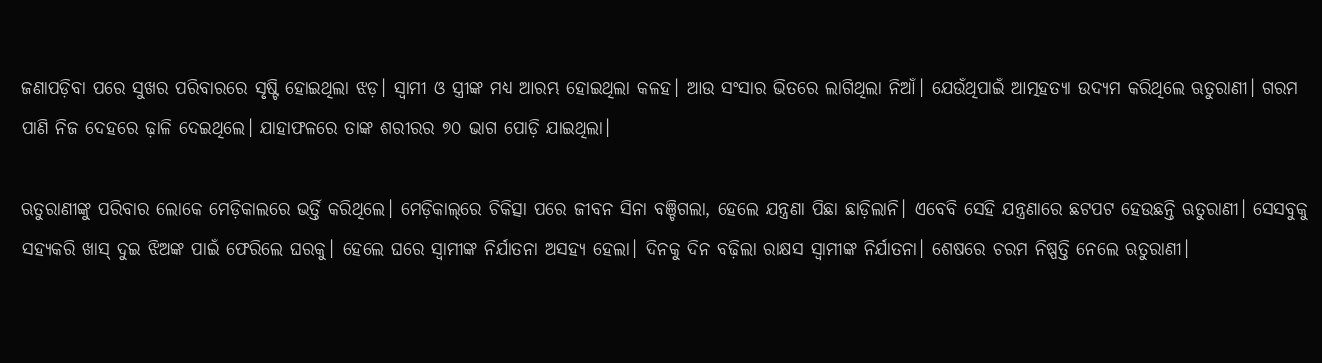ଜଣାପଡ଼ିବା ପରେ ସୁଖର ପରିବାରରେ ସୃଷ୍ଟି ହୋଇଥିଲା ଝଡ଼। ସ୍ୱାମୀ ଓ ସ୍ତ୍ରୀଙ୍କ ମଧ୍ୟ ଆରମ୍ଭ ହୋଇଥିଲା କଳହ। ଆଉ ସଂସାର ଭିତରେ ଲାଗିଥିଲା ନିଆଁ। ଯେଉଁଥିପାଇଁ ଆତ୍ମହତ୍ୟା ଉଦ୍ୟମ କରିଥିଲେ ଋତୁରାଣୀ। ଗରମ ପାଣି ନିଜ ଦେହରେ ଢ଼ାଳି ଦେଇଥିଲେ। ଯାହାଫଳରେ ତାଙ୍କ ଶରୀରର ୭୦ ଭାଗ ପୋଡ଼ି ଯାଇଥିଲା।

ଋତୁରାଣୀଙ୍କୁ ପରିବାର ଲୋକେ ମେଡ଼ିକାଲରେ ଭର୍ତ୍ତି କରିଥିଲେ। ମେଡ଼ିକାଲ୍‌ରେ ଚିକିତ୍ସା ପରେ ଜୀବନ ସିନା ବଞ୍ଚିଗଲା, ହେଲେ ଯନ୍ତ୍ରଣା ପିଛା ଛାଡ଼ିଲାନି। ଏବେବି ସେହି ଯନ୍ତ୍ରଣାରେ ଛଟପଟ ହେଉଛନ୍ତି ଋତୁରାଣୀ। ସେସବୁକୁ ସହ୍ୟକରି ଖାସ୍‌ ଦୁଇ ଝିଅଙ୍କ ପାଇଁ ଫେରିଲେ ଘରକୁ। ହେଲେ ଘରେ ସ୍ୱାମୀଙ୍କ ନିର୍ଯାତନା ଅସହ୍ୟ ହେଲା। ଦିନକୁ ଦିନ ବଢ଼ିଲା ରାକ୍ଷସ ସ୍ୱାମୀଙ୍କ ନିର୍ଯାତନା। ଶେଷରେ ଚରମ ନିଷ୍ପତ୍ତି ନେଲେ ଋତୁରାଣୀ।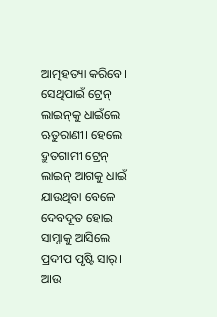ଆତ୍ମହତ୍ୟା କରିବେ। ସେଥିପାଇଁ ଟ୍ରେନ୍‌ ଲାଇନ୍‌କୁ ଧାଇଁଲେ ଋତୁରାଣୀ। ହେଲେ ଦ୍ରୁତଗାମୀ ଟ୍ରେନ୍‌ ଲାଇନ୍‌ ଆଗକୁ ଧାଇଁ ଯାଉଥିବା ବେଳେ ଦେବଦୂତ ହୋଇ ସାମ୍ନାକୁ ଆସିଲେ ପ୍ରଦୀପ ପୃଷ୍ଟି ସାର୍‌। ଆଉ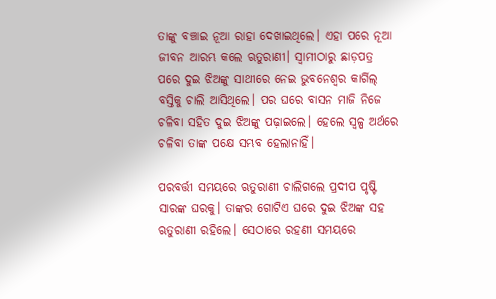ତାଙ୍କୁ ବଞ୍ଚାଇ ନୂଆ ରାହା ଦେଖାଇଥିଲେ। ଏହା ପରେ ନୂଆ ଜୀବନ ଆରମ୍ଭ କଲେ ଋତୁରାଣୀ। ସ୍ୱାମୀଠାରୁ ଛାଡ଼ପତ୍ର ପରେ ଦୁଇ ଝିଅଙ୍କୁ ସାଥୀରେ ନେଇ ଭୁବନେଶ୍ୱର କାର୍ଗିଲ୍‌ ବସ୍ତିକୁ ଚାଲି ଆସିଥିଲେ। ପର ଘରେ ବାସନ ମାଜି ନିଜେ ଚଳିବା ସହିତ ଦୁଇ ଝିଅଙ୍କୁ ପଢ଼ାଇଲେ। ହେଲେ ସ୍ୱଳ୍ପ ଅର୍ଥରେ ଚଳିବା ତାଙ୍କ ପକ୍ଷେ ସମ୍ଭବ ହେଲାନାହିଁ।

ପରବର୍ତ୍ତୀ ସମୟରେ ଋତୁରାଣୀ ଚାଲିଗଲେ ପ୍ରଦୀପ ପୃଷ୍ଟି ସାରଙ୍କ ଘରକୁ। ତାଙ୍କର ଗୋଟିଏ ଘରେ ଦୁଇ ଝିଅଙ୍କ ସହ ଋତୁରାଣୀ ରହିଲେ। ସେଠାରେ ରହଣୀ ସମୟରେ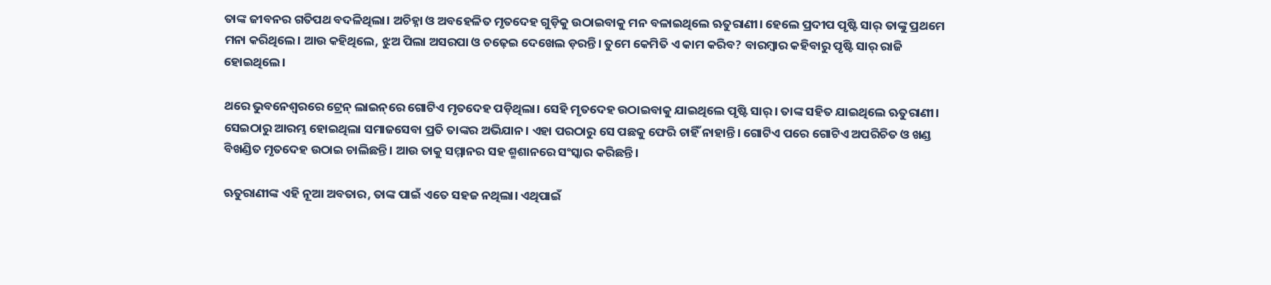ତାଙ୍କ ଜୀବନର ଗତିପଥ ବଦଳିଥିଲା। ଅଚିହ୍ନା ଓ ଅବହେଳିତ ମୃତଦେହ ଗୁଡ଼ିକୁ ଉଠାଇବାକୁ ମନ ବଳାଇଥିଲେ ଋତୁରାଣୀ। ହେଲେ ପ୍ରଦୀପ ପୃଷ୍ଟି ସାର୍‌ ତାଙ୍କୁ ପ୍ରଥମେ ମନା କରିଥିଲେ। ଆଉ କହିଥିଲେ, ଝୁଅ ପିଲା ଅସରପା ଓ ଚଢ଼େଇ ଦେଖେଲ ଡ଼ରନ୍ତି। ତୁମେ କେମିତି ଏ କାମ କରିବ? ବାରମ୍ୱାର କହିବାରୁ ପୃଷ୍ଟି ସାର୍‌ ରାଜି ହୋଇଥିଲେ।

ଥରେ ଭୁବନେଶ୍ୱରରେ ଟ୍ରେନ୍‌ ଲାଇନ୍‌ରେ ଗୋଟିଏ ମୃତଦେହ ପଡ଼ିଥିଲା। ସେହି ମୃତଦେହ ଉଠାଇବାକୁ ଯାଇଥିଲେ ପୃଷ୍ଟି ସାର୍‌। ତାଙ୍କ ସହିତ ଯାଇଥିଲେ ଋତୁରାଣୀ। ସେଇଠାରୁ ଆରମ୍ଭ ହୋଇଥିଲା ସମାଜସେବା ପ୍ରତି ତାଙ୍କର ଅଭିଯାନ। ଏହା ପରଠାରୁ ସେ ପଛକୁ ଫେରି ଚାହିଁ ନାହାନ୍ତି। ଗୋଟିଏ ପରେ ଗୋଟିଏ ଅପରିଚିତ ଓ ଖଣ୍ଡ ବିଖଣ୍ଡିତ ମୃତଦେହ ଉଠାଇ ଚାଲିଛନ୍ତି। ଆଉ ତାକୁ ସମ୍ମାନର ସହ ଶ୍ମଶାନରେ ସଂସ୍କାର କରିଛନ୍ତି।

ଋତୁରାଣୀଙ୍କ ଏହି ନୂଆ ଅବତାର, ତାଙ୍କ ପାଇଁ ଏତେ ସହଜ ନଥିଲା। ଏଥିପାଇଁ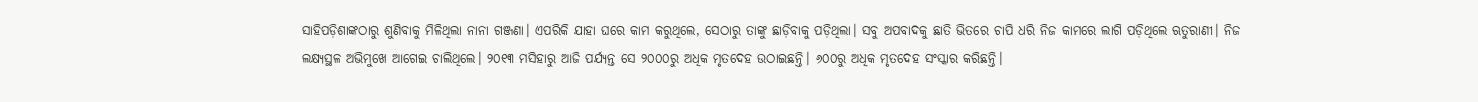ସାହିପଡ଼ିଶାଙ୍କଠାରୁ ଶୁଣିବାକୁ ମିଳିଥିଲା ନାନା ଗଞ୍ଜଣା। ଏପରିକି ଯାହା ଘରେ କାମ କରୁଥିଲେ, ସେଠାରୁ ତାଙ୍କୁ ଛାଡ଼ିବାକୁ ପଡ଼ିଥିଲା। ସବୁ ଅପବାଦକୁ ଛାତି ଭିତରେ ଚାପି ଧରି ନିଜ କାମରେ ଲାଗି ପଡ଼ିଥିଲେ ଋତୁରାଣୀ। ନିଜ ଲକ୍ଷ୍ୟସ୍ଥଳ ଅଭିମୁଖେ ଆଗେଇ ଚାଲିଥିଲେ। ୨୦୧୩ ମସିହାରୁ ଆଜି ପର୍ଯ୍ୟନ୍ତ ସେ ୨୦୦୦ରୁ ଅଧିକ ମୃତଦେହ ଉଠାଇଛନ୍ତି। ୬୦୦ରୁ ଅଧିକ ମୃତଦେହ ସଂସ୍କାର କରିଛନ୍ତି।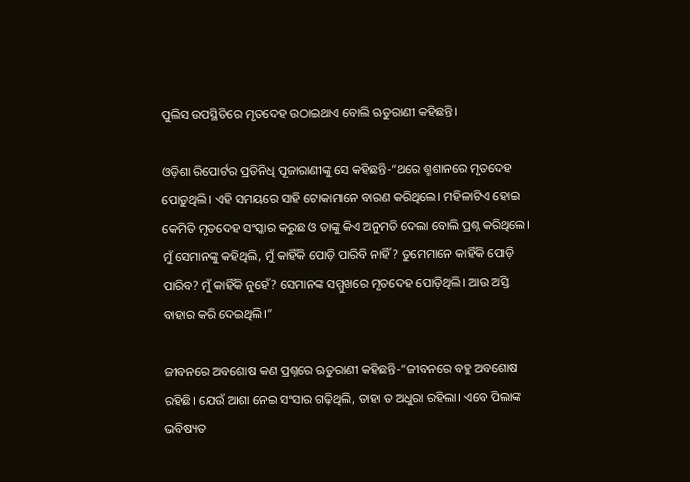ପୁଲିସ ଉପସ୍ଥିତିରେ ମୃତଦେହ ଉଠାଇଥାଏ ବୋଲି ଋତୁରାଣୀ କହିଛନ୍ତି।

ଓଡ଼ିଶା ରିପୋର୍ଟର ପ୍ରତିନିଧି ପୂଜାରାଣୀଙ୍କୁ ସେ କହିଛନ୍ତି-“ଥରେ ଶ୍ମଶାନରେ ମୃତଦେହ ପୋଡ଼ୁଥିଲି। ଏହି ସମୟରେ ସାହି ଟୋକାମାନେ ବାରଣ କରିଥିଲେ। ମହିଳାଟିଏ ହୋଇ କେମିତି ମୃତଦେହ ସଂସ୍କାର କରୁଛ ଓ ତାଙ୍କୁ କିଏ ଅନୁମତି ଦେଲା ବୋଲି ପ୍ରଶ୍ନ କରିଥିଲେ। ମୁଁ ସେମାନଙ୍କୁ କହିଥିଲି, ମୁଁ କାହିଁକି ପୋଡ଼ି ପାରିବି ନାହିଁ? ତୁମେମାନେ କାହିଁକି ପୋଡ଼ି ପାରିବ? ମୁଁ କାହିଁକି ନୁହେଁ? ସେମାନଙ୍କ ସମ୍ମୁଖରେ ମୃତଦେହ ପୋଡ଼ିଥିଲି। ଆଉ ଅସ୍ତି ବାହାର କରି ଦେଇଥିଲି।”

ଜୀବନରେ ଅବଶୋଷ କଣ ପ୍ରଶ୍ନରେ ଋତୁରାଣୀ କହିଛନ୍ତି-“ଜୀବନରେ ବହୁ ଅବଶୋଷ ରହିଛି। ଯେଉଁ ଆଶା ନେଇ ସଂସାର ଗଢ଼ିଥିଲି, ତାହା ତ ଅଧୁରା ରହିଲା। ଏବେ ପିଲାଙ୍କ ଭବିଷ୍ୟତ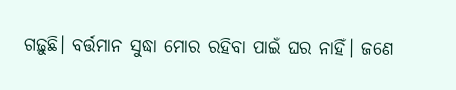ଗଢ଼ୁଛି। ବର୍ତ୍ତମାନ ସୁଦ୍ଧା ମୋର ରହିବା ପାଇଁ ଘର ନାହିଁ। ଜଣେ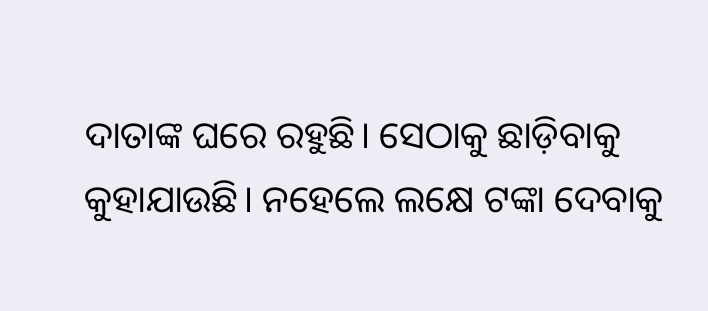ଦାତାଙ୍କ ଘରେ ରହୁଛି। ସେଠାକୁ ଛାଡ଼ିବାକୁ କୁହାଯାଉଛି। ନହେଲେ ଲକ୍ଷେ ଟଙ୍କା ଦେବାକୁ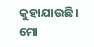କୁହାଯାଉଛି। ମୋ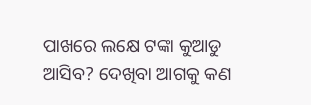ପାଖରେ ଲକ୍ଷେ ଟଙ୍କା କୁଆଡୁ ଆସିବ? ଦେଖିବା ଆଗକୁ କଣ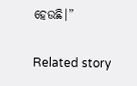ହେଉଛି।”

Related story